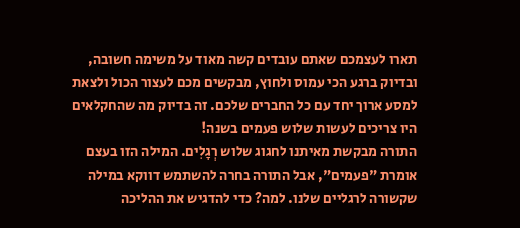תארו לעצמכם שאתם עובדים קשה מאוד על משימה חשובה, ובדיוק ברגע הכי עמוס ולחוץ, מבקשים מכם לעצור הכול ולצאת למסע ארוך יחד עם כל החברים שלכם. זה בדיוק מה שהחקלאים היו צריכים לעשות שלוש פעמים בשנה!
התורה מבקשת מאיתנו לחגוג שלוש רְגָלִים. המילה הזו בעצם אומרת "פעמים", אבל התורה בחרה להשתמש דווקא במילה שקשורה לרגליים שלנו. למה? כדי להדגיש את ההליכה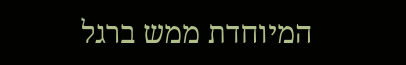המיוחדת ממש ברגל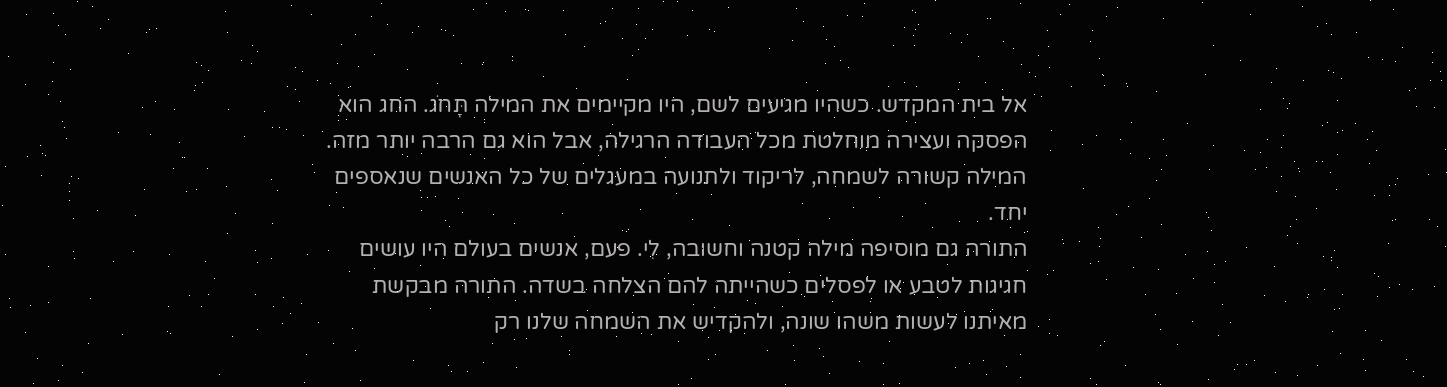אל בית המקדש. כשהיו מגיעים לשם, היו מקיימים את המילה תָּחֹג. החג הוא הפסקה ועצירה מוחלטת מכל העבודה הרגילה, אבל הוא גם הרבה יותר מזה. המילה קשורה לשמחה, לריקוד ולתנועה במעגלים של כל האנשים שנאספים יחד.
התורה גם מוסיפה מילה קטנה וחשובה, לִי. פעם, אנשים בעולם היו עושים חגיגות לטבע או לפסלים כשהייתה להם הצלחה בשדה. התורה מבקשת מאיתנו לעשות משהו שונה, ולהקדיש את השמחה שלנו רק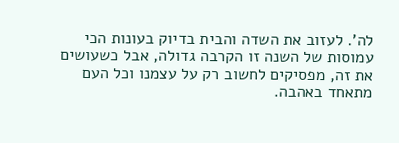לה'. לעזוב את השדה והבית בדיוק בעונות הכי עמוסות של השנה זו הקרבה גדולה, אבל כשעושים את זה, מפסיקים לחשוב רק על עצמנו וכל העם מתאחד באהבה.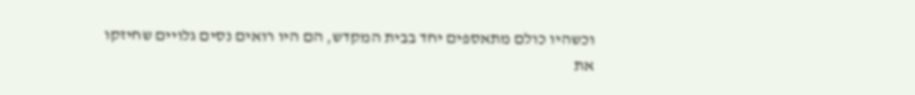וכשהיו כולם מתאספים יחד בבית המקדש, הם היו רואים נסים גלויים שחיזקו את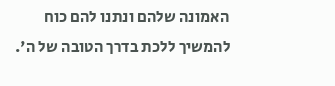האמונה שלהם ונתנו להם כוח להמשיך ללכת בדרך הטובה של ה'.